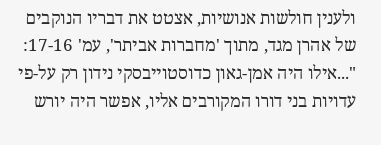ולענין חולשות אנושיות, אצטט את דבריו הנוקבים של אהרן מגד, מתוך 'מחברות אביתר', עמ' 17-16:
"...אילו היה אמן-גאון כדוסטוייבסקי נידון רק על-פי עדויות בני דורו המקורבים אליו, אפשר היה יורש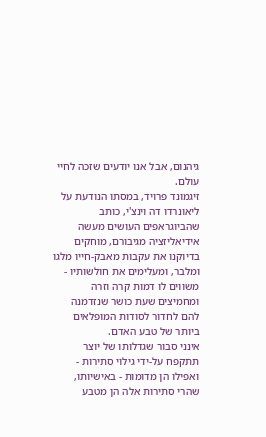גיהנום, אבל אנו יודעים שזכה לחיי עולם.
זיגמונד פרויד, במסתו הנודעת על ליאונרדו דה וינצ'י, כותב שהביוגראפים העושים מעשה אידיאליזציה מגיבורם, מוחקים בדיוקנו את עקבות מאבק-חייו מלגו ומלבר, ומעלימים את חולשותיו - משווים לו דמות קרה וזרה ומחמיצים שעת כושר שנזדמנה להם לחדור לסודות המופלאים ביותר של טבע האדם.
אינני סבור שגדלותו של יוצר תתקפח על-ידי גילוי סתירות - ואפילו הן מדומות - באישיותו, שהרי סתירות אלה הן מטבע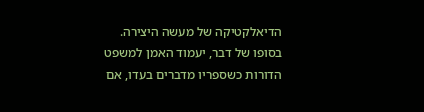הדיאלקטיקה של מעשה היצירה.
בסופו של דבר, יעמוד האמן למשפט הדורות כשספריו מדברים בעדו, אם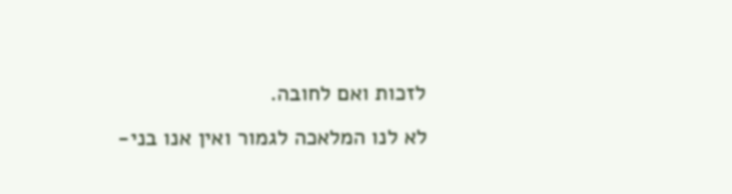לזכות ואם לחובה.
לא לנו המלאכה לגמור ואין אנו בני-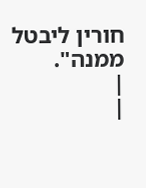חורין ליבטל ממנה".
|
|